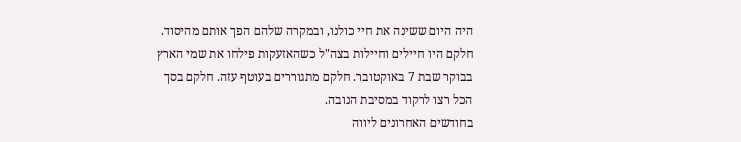היה היום ששינה את חיי כולנו, ובמקרה שלהם הפך אותם מהיסוד. חלקם היו חיילים וחיילות בצה"ל כשהאזעקות פילחו את שמי הארץ בבוקר שבת 7 באוקטובר. חלקם מתגוררים בעוטף עזה. חלקם בסך הכל רצו לרקוד במסיבת הנובה.
בחודשים האחרונים ליווה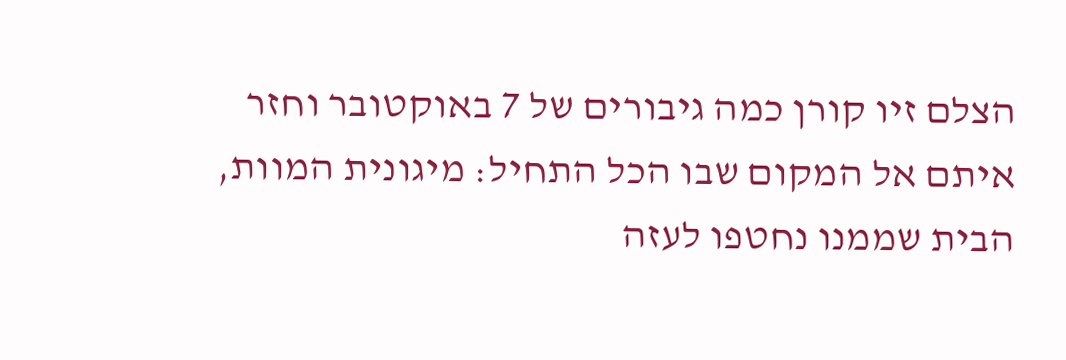הצלם זיו קורן כמה גיבורים של 7 באוקטובר וחזר איתם אל המקום שבו הכל התחיל: מיגונית המוות, הבית שממנו נחטפו לעזה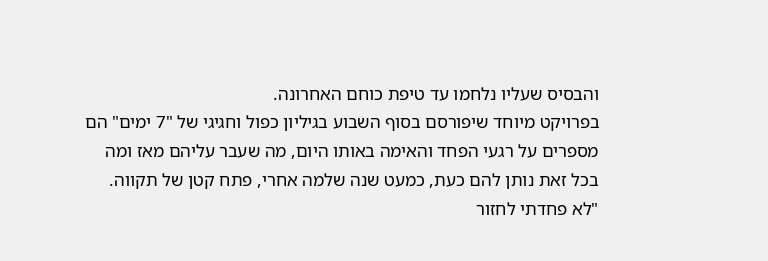והבסיס שעליו נלחמו עד טיפת כוחם האחרונה.
בפרויקט מיוחד שיפורסם בסוף השבוע בגיליון כפול וחגיגי של "7 ימים" הם מספרים על רגעי הפחד והאימה באותו היום, מה שעבר עליהם מאז ומה בכל זאת נותן להם כעת, כמעט שנה שלמה אחרי, פתח קטן של תקווה.
"לא פחדתי לחזור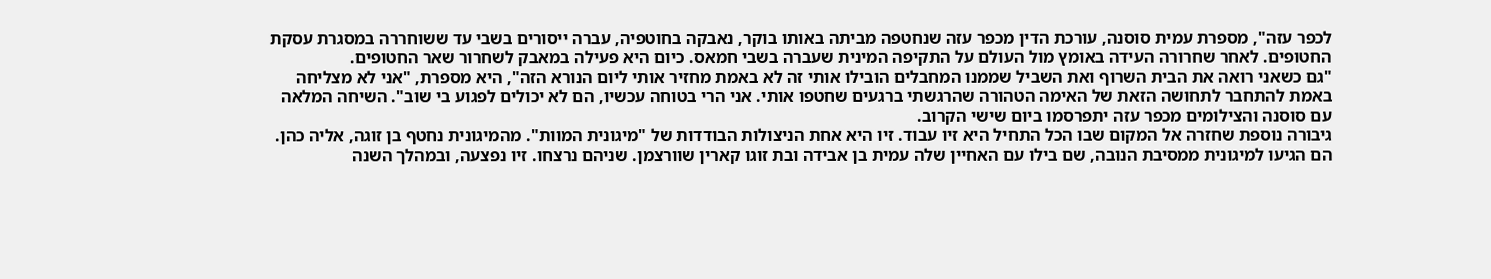לכפר עזה", מספרת עמית סוסנה, עורכת הדין מכפר עזה שנחטפה מביתה באותו בוקר, נאבקה בחוטפיה, עברה ייסורים בשבי עד ששוחררה במסגרת עסקת החטופים. לאחר שחרורה העידה באומץ מול העולם על התקיפה המינית שעברה בשבי חמאס. כיום היא פעילה במאבק לשחרור שאר החטופים.
"גם כשאני רואה את הבית השרוף ואת השביל שממנו המחבלים הובילו אותי זה לא באמת מחזיר אותי ליום הנורא הזה", היא מספרת, "אני לא מצליחה באמת להתחבר לתחושה הזאת של האימה הטהורה שהרגשתי ברגעים שחטפו אותי. אני הרי בטוחה עכשיו, הם לא יכולים לפגוע בי שוב". השיחה המלאה עם סוסנה והצילומים מכפר עזה יתפרסמו ביום שישי הקרוב.
גיבורה נוספת שחזרה אל המקום שבו הכל התחיל היא זיו עבוד. זיו היא אחת הניצולות הבודדות של "מיגונית המוות". מהמיגונית נחטף בן זוגה, אליה כהן. הם הגיעו למיגונית ממסיבת הנובה, שם בילו עם האחיין שלה עמית בן אבידה ובת זוגו קארין שוורצמן. שניהם נרצחו. זיו נפצעה, ובמהלך השנה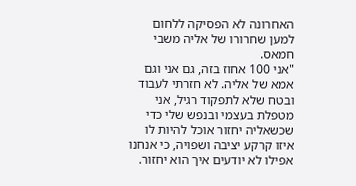האחרונה לא הפסיקה ללחום למען שחרורו של אליה משבי חמאס.
"אני 100 אחוז בזה, גם אני וגם אמא של אליה. לא חזרתי לעבוד ובטח שלא לתפקוד רגיל, אני מטפלת בעצמי ובנפש שלי כדי שכשאליה יחזור אוכל להיות לו איזו קרקע יציבה ושפויה, כי אנחנו אפילו לא יודעים איך הוא יחזור.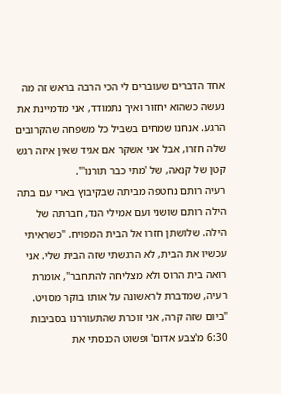אחד הדברים שעוברים לי הכי הרבה בראש זה מה נעשה כשהוא יחזור ואיך נתמודד, אני מדמיינת את הרגע. אנחנו שמחים בשביל כל משפחה שהקרובים שלה חזרו, אבל אני אשקר אם אגיד שאין איזה רגש קטן של קנאה, של 'מתי כבר תורנו'".
רעיה רותם נחטפה מביתה שבקיבוץ בארי עם בתה הילה רותם שושני ועם אמילי הנד, חברתה של הילה. שלושתן חזרו אל הבית המפויח. "כשראיתי עכשיו את הבית, לא הרגשתי שזה הבית שלי. אני רואה בית הרוס ולא מצליחה להתחבר", אומרת רעיה, שמדברת לראשונה על אותו בוקר מסויט. "ביום שזה קרה, אני זוכרת שהתעוררנו בסביבות 6:30 מ'צבע אדום' ופשוט הכנסתי את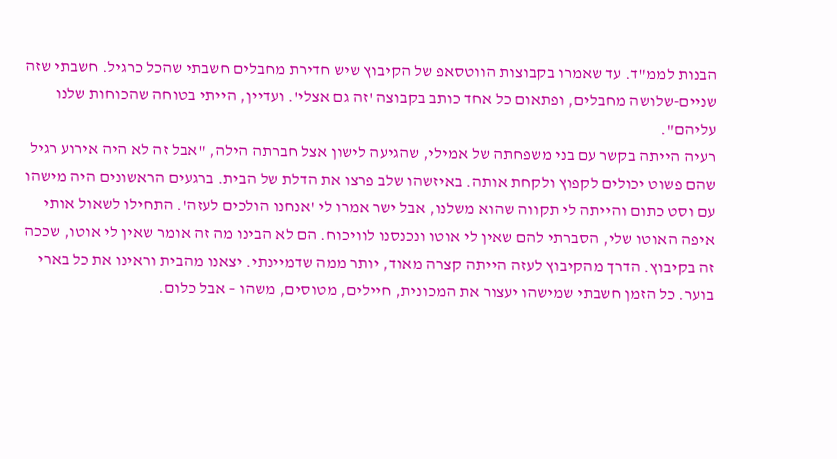הבנות לממ"ד. עד שאמרו בקבוצות הווטסאפ של הקיבוץ שיש חדירת מחבלים חשבתי שהכל כרגיל. חשבתי שזה שניים-שלושה מחבלים, ופתאום כל אחד כותב בקבוצה 'זה גם אצלי'. ועדיין, הייתי בטוחה שהכוחות שלנו עליהם".
רעיה הייתה בקשר עם בני משפחתה של אמילי, שהגיעה לישון אצל חברתה הילה, "אבל זה לא היה אירוע רגיל שהם פשוט יכולים לקפוץ ולקחת אותה. באיזשהו שלב פרצו את הדלת של הבית. ברגעים הראשונים היה מישהו עם וסט כתום והייתה לי תקווה שהוא משלנו, אבל ישר אמרו לי 'אנחנו הולכים לעזה'. התחילו לשאול אותי איפה האוטו שלי, הסברתי להם שאין לי אוטו ונכנסנו לוויכוח. הם לא הבינו מה זה אומר שאין לי אוטו, שככה זה בקיבוץ. הדרך מהקיבוץ לעזה הייתה קצרה מאוד, יותר ממה שדמיינתי. יצאנו מהבית וראינו את כל בארי בוער. כל הזמן חשבתי שמישהו יעצור את המכונית, חיילים, מטוסים, משהו – אבל כלום.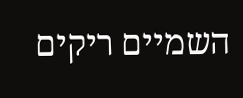השמיים ריקים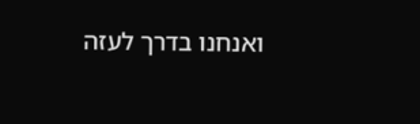ואנחנו בדרך לעזה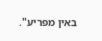באין מפריע".